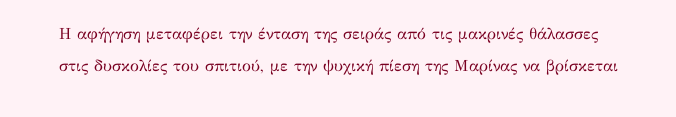Η αφήγηση μεταφέρει την ένταση της σειράς από τις μακρινές θάλασσες στις δυσκολίες του σπιτιού, με την ψυχική πίεση της Μαρίνας να βρίσκεται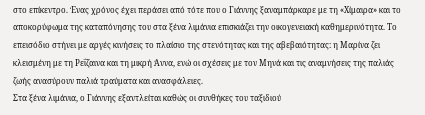στο επίκεντρο. Ένας χρόνος έχει περάσει από τότε που ο Γιάννης ξαναμπάρκαρε με τη «Χίμαιρα» και το αποκορύφωμα της καταπόνησης του στα ξένα λιμάνια επισκιάζει την οικογενειακή καθημερινότητα. Το επεισόδιο στήνει με αργές κινήσεις το πλαίσιο της στενότητας και της αβεβαιότητας: η Μαρίνα ζει κλεισμένη με τη Ρεΐζαινα και τη μικρή Άννα, ενώ οι σχέσεις με τον Μηνά και τις αναμνήσεις της παλιάς ζωής ανασύρουν παλιά τραύματα και ανασφάλειες.
Στα ξένα λιμάνια, ο Γιάννης εξαντλείται καθώς οι συνθήκες του ταξιδιού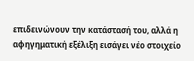επιδεινώνουν την κατάστασή του, αλλά η αφηγηματική εξέλιξη εισάγει νέο στοιχείο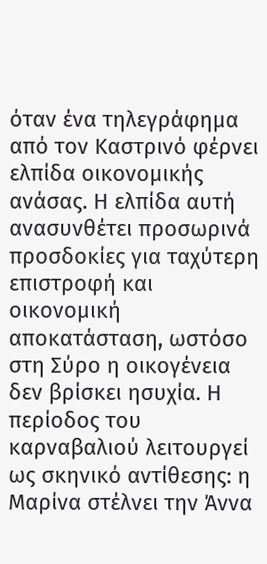όταν ένα τηλεγράφημα από τον Καστρινό φέρνει ελπίδα οικονομικής ανάσας. Η ελπίδα αυτή ανασυνθέτει προσωρινά προσδοκίες για ταχύτερη επιστροφή και οικονομική αποκατάσταση, ωστόσο στη Σύρο η οικογένεια δεν βρίσκει ησυχία. Η περίοδος του καρναβαλιού λειτουργεί ως σκηνικό αντίθεσης: η Μαρίνα στέλνει την Άννα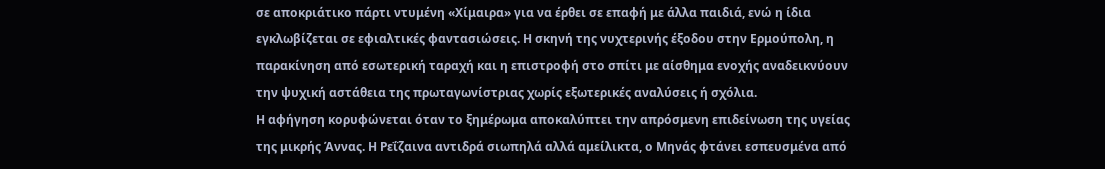σε αποκριάτικο πάρτι ντυμένη «Χίμαιρα» για να έρθει σε επαφή με άλλα παιδιά, ενώ η ίδια εγκλωβίζεται σε εφιαλτικές φαντασιώσεις. Η σκηνή της νυχτερινής έξοδου στην Ερμούπολη, η παρακίνηση από εσωτερική ταραχή και η επιστροφή στο σπίτι με αίσθημα ενοχής αναδεικνύουν την ψυχική αστάθεια της πρωταγωνίστριας χωρίς εξωτερικές αναλύσεις ή σχόλια.
Η αφήγηση κορυφώνεται όταν το ξημέρωμα αποκαλύπτει την απρόσμενη επιδείνωση της υγείας της μικρής Άννας. Η Ρεΐζαινα αντιδρά σιωπηλά αλλά αμείλικτα, ο Μηνάς φτάνει εσπευσμένα από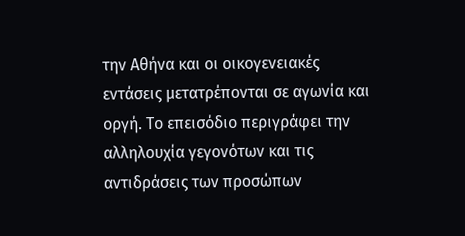την Αθήνα και οι οικογενειακές εντάσεις μετατρέπονται σε αγωνία και οργή. Το επεισόδιο περιγράφει την αλληλουχία γεγονότων και τις αντιδράσεις των προσώπων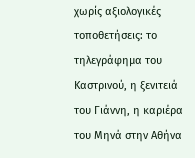χωρίς αξιολογικές τοποθετήσεις: το τηλεγράφημα του Καστρινού, η ξενιτειά του Γιάννη, η καριέρα του Μηνά στην Αθήνα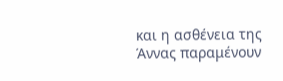και η ασθένεια της Άννας παραμένουν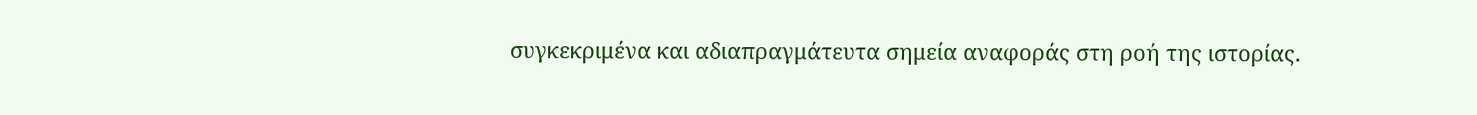συγκεκριμένα και αδιαπραγμάτευτα σημεία αναφοράς στη ροή της ιστορίας.